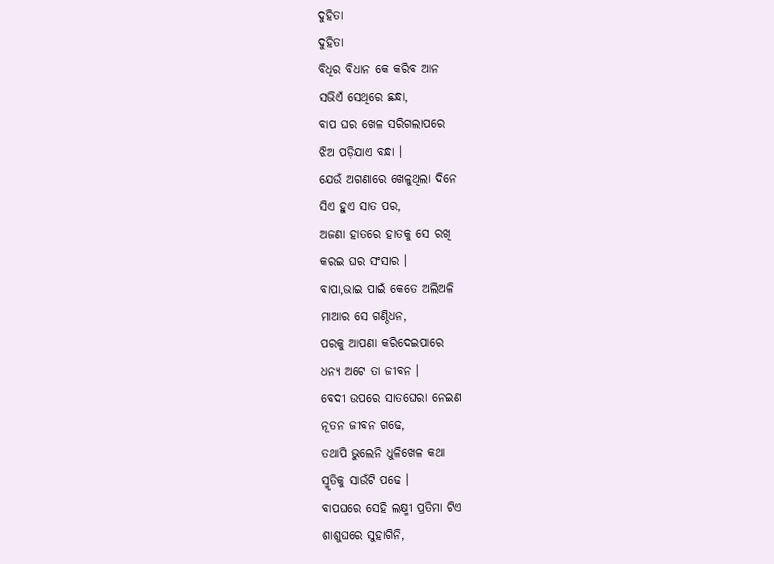ଦୁହିତା
ଦୁହିତା
ବିଧିର ବିଧାନ କେ କରିବ ଆନ
ସଭିଏଁ ସେଥିରେ ଛନ୍ଧା,
ବାପ ଘର ଖେଳ ସରିଗଲାପରେ
ଝିଅ ପଡ଼ିଯାଏ ବନ୍ଧା ।
ଯେଉଁ ଅଗଣାରେ ଖେଳୁଥିଲା ଦିନେ
ସିଏ ହୁଏ ସାତ ପର,
ଅଜଣା ହାତରେ ହାତକୁ ସେ ରଖି
କରଇ ଘର ସଂସାର ।
ବାପା,ଭାଇ ପାଇଁ କେତେ ଅଲିଅଳି
ମାଆର ସେ ଗଣ୍ଠିଧନ,
ପରକୁ ଆପଣା କରିଦେଇପାରେ
ଧନ୍ୟ ଅଟେ ତା ଜୀବନ ।
ବେଦୀ ଉପରେ ସାତଘେରା ନେଇଣ
ନୂତନ ଜୀବନ ଗଢେ,
ତଥାପି ଭୁଲେନି ଧୁଳିଖେଳ କଥା
ସ୍ମୃତିକୁ ସାଉଁଟି ପଢେ ।
ବାପଘରେ ସେହି ଲକ୍ଷ୍ମୀ ପ୍ରତିମା ଟିଏ
ଶାଶୁଘରେ ସୁହାଗିନି,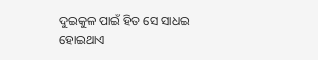ଦୁଇକୁଳ ପାଇଁ ହିତ ସେ ସାଧଇ
ହୋଇଥାଏ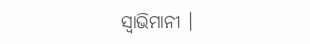ସ୍ଵାଭିମାନୀ ।